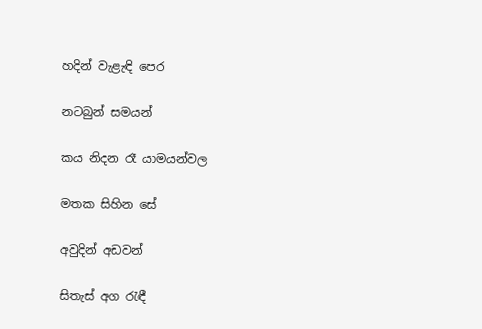හදින් වැළැඳි පෙර

නටබුන් සමයන්

කය නිදන රෑ යාමයන්වල

මතක සිහින සේ

අවුදින් අඩවන්

සිතැස් අග රැඳී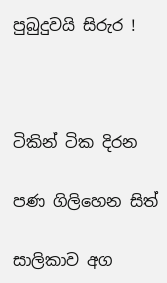පුබුදුවයි සිරුර !



ටිකින් ටික දිරන

පණ ගිලිහෙන සිත්

සාලිකාව අග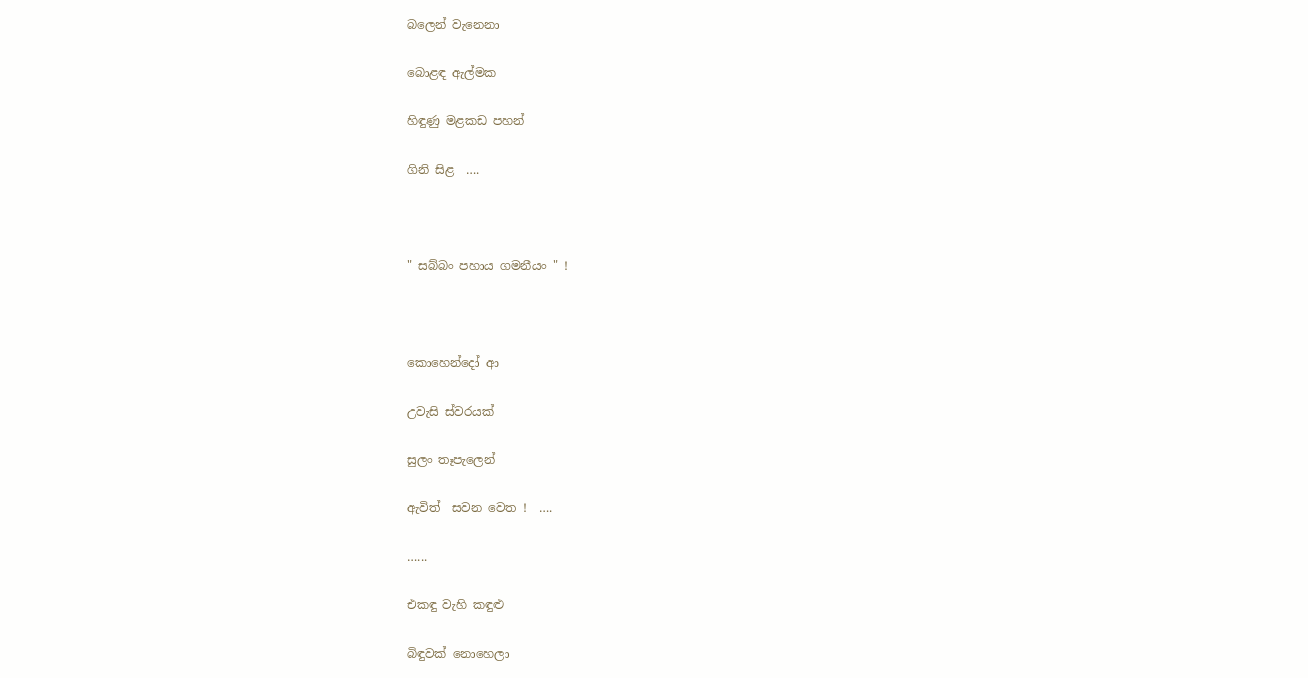බලෙන් වැනෙනා

බොළඳ ඇල්මක

හිඳුණු මළකඩ පහන්

ගිනි සිළ  ….



" සබ්බං පහාය ගමනීයං " !



කොහෙන්දෝ ආ

උවැසි ස්වරයක්

සුලං තෑපැලෙන්

ඇවිත්  සවන වෙත !  ….

…...

එකඳු වැහි කඳුළු

බිඳුවක් නොහෙලා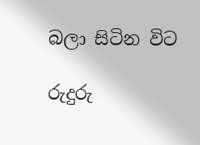බලා සිටින විට

රුදුරු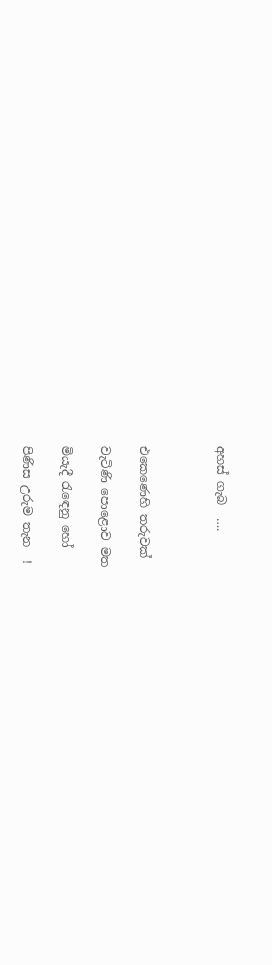අහස් ගැබ  ….



එකෙණෙහි තරුවක්

වැටිණි පොළොව මත

මියැදී රැඳෙනු හෝ

පිණිස උරුම තැන  !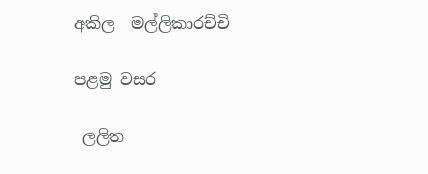අකිල  මල්ලිකාරච්චි

පළමු වසර

 ලලිත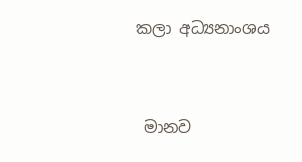කලා අධ්‍යනාංශය



 මානව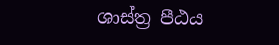ශාස්ත්‍ර පීඨය